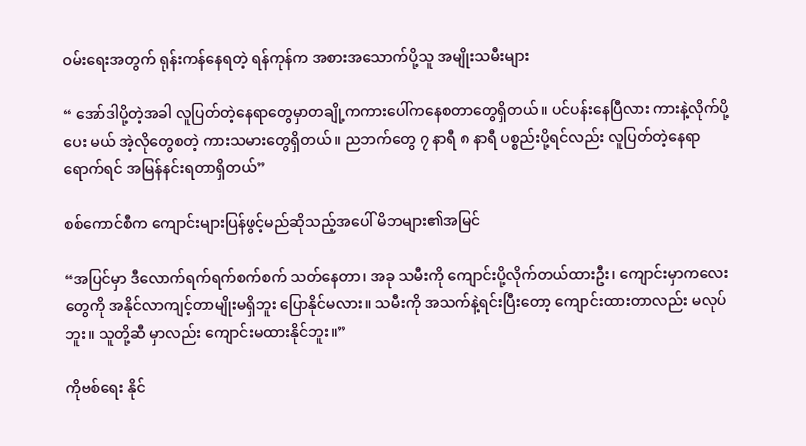ဝမ်းရေးအတွက် ရုန်းကန်နေရတဲ့ ရန်ကုန်က အစားအသောက်ပို့သူ အမျိုးသမီးများ

“ အော်ဒါပို့တဲ့အခါ လူပြတ်တဲ့နေရာတွေမှာတချို့ကကားပေါ်ကနေစတာတွေရှိတယ်။ ပင်ပန်းနေပြီလား ကားနဲ့လိုက်ပို့ပေး မယ် အဲ့လိုတွေစတဲ့ ကားသမားတွေရှိတယ်။ ညဘက်တွေ ၇ နာရီ ၈ နာရီ ပစ္စည်းပို့ရင်လည်း လူပြတ်တဲ့နေရာရောက်ရင် အမြန်နင်းရတာရှိတယ်”

စစ်ကောင်စီက ကျောင်းများပြန်ဖွင့်မည်ဆိုသည့်အပေါ် မိဘများ၏အမြင်

“အပြင်မှာ ဒီလောက်ရက်ရက်စက်စက် သတ်နေတာ၊ အခု သမီးကို ကျောင်းပို့လိုက်တယ်ထားဦး၊ ကျောင်းမှာကလေးတွေကို အနိုင်လာကျင့်တာမျိုးမရှိဘူး ပြောနိုင်မလား။ သမီးကို အသက်နဲ့ရင်းပြီးတော့ ကျောင်းထားတာလည်း မလုပ်ဘူး။ သူတို့ဆီ မှာလည်း ကျောင်းမထားနိုင်ဘူး။”

ကိုဗစ်ရေး နိုင်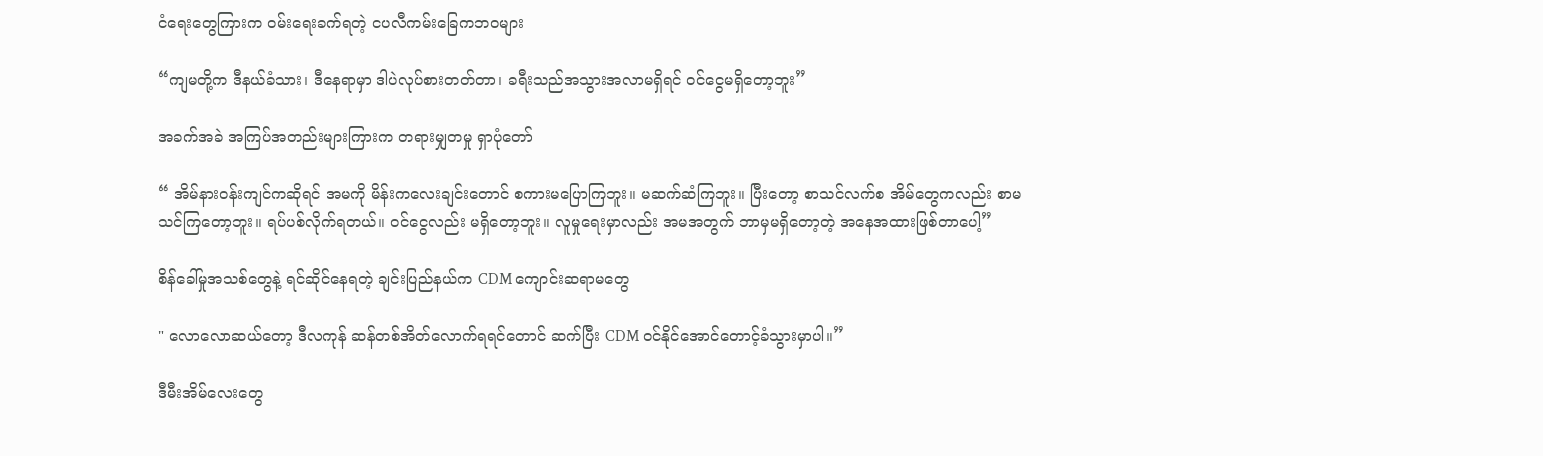ငံရေးတွေကြားက ဝမ်းရေးခက်ရတဲ့ ငပလီကမ်းခြေကဘဝများ

“ကျမတို့က ဒီနယ်ခံသား၊ ဒီနေရာမှာ ဒါပဲလုပ်စားတတ်တာ၊ ခရီးသည်အသွားအလာမရှိရင် ဝင်ငွေမရှိတော့ဘူး”

အခက်အခဲ အကြပ်အတည်းများကြားက တရားမျှတမှု ရှာပုံတော်

“ အိမ်နားဝန်းကျင်ကဆိုရင် အမကို မိန်းကလေးချင်းတောင် စကားမပြောကြဘူး။ မဆက်ဆံကြဘူး။ ပြီးတော့ စာသင်လက်စ အိမ်တွေကလည်း စာမသင်ကြတော့ဘူး။ ရပ်ပစ်လိုက်ရတယ်။ ဝင်ငွေလည်း မရှိတော့ဘူး။ လူမှုရေးမှာလည်း အမအတွက် ဘာမှမရှိတော့တဲ့ အနေအထားဖြစ်တာပေါ့”

စိန်ခေါ်မှုအသစ်တွေနဲ့ ရင်ဆိုင်နေရတဲ့ ချင်းပြည်နယ်က CDM ကျောင်းဆရာမတွေ

" လောလောဆယ်တော့ ဒီလကုန် ဆန်တစ်အိတ်လောက်ရရင်တောင် ဆက်ပြီး CDM ဝင်နိုင်အောင်တောင့်ခံသွားမှာပါ။”

ဒီမီးအိမ်လေးတွေ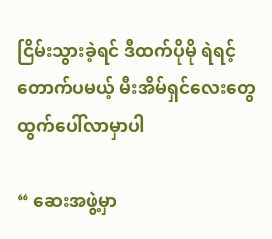ငြိမ်းသွားခဲ့ရင် ဒီထက်ပိုမို ရဲရင့်တောက်ပမယ့် မီးအိမ်ရှင်လေးတွေထွက်ပေါ်လာမှာပါ

“ ဆေးအဖွဲ့မှာ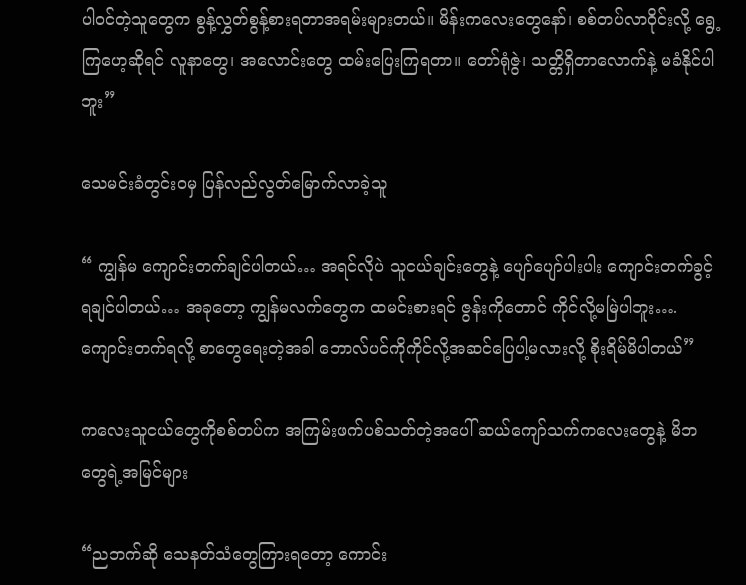ပါဝင်တဲ့သူတွေက စွန့်လွှတ်စွန့်စားရတာအရမ်းများတယ်။ မိန်းကလေးတွေနော်၊ စစ်တပ်လာဝိုင်းလို့ ရွေ့ကြဟေ့ဆိုရင် လူနာတွေ၊ အလောင်းတွေ ထမ်းပြေးကြရတာ။ တော်ရုံဇွဲ၊ သတ္တိရှိတာလောက်နဲ့ မခံနိုင်ပါဘူး”

သေမင်းခံတွင်းဝမှ ပြန်လည်လွတ်မြောက်လာခဲ့သူ

“ ကျွန်မ ကျောင်းတက်ချင်ပါတယ်… အရင်လိုပဲ သူငယ်ချင်းတွေနဲ့ ပျော်ပျော်ပါးပါး ကျောင်းတက်ခွင့်ရချင်ပါတယ်… အခုတော့ ကျွန်မလက်တွေက ထမင်းစားရင် ဇွန်းကိုတောင် ကိုင်လို့မမြဲပါဘူး…. ကျောင်းတက်ရလို့ စာတွေရေးတဲ့အခါ ဘောလ်ပင်ကိုကိုင်လို့အဆင်ပြေပါ့မလားလို့ စိုးရိမ်မိပါတယ်”

ကလေးသူငယ်တွေကိုစစ်တပ်က အကြမ်းဖက်ပစ်သတ်တဲ့အပေါ် ဆယ်ကျော်သက်ကလေးတွေနဲ့ မိဘတွေရဲ့အမြင်များ

“ညဘက်ဆို သေနတ်သံတွေကြားရတော့ ကောင်း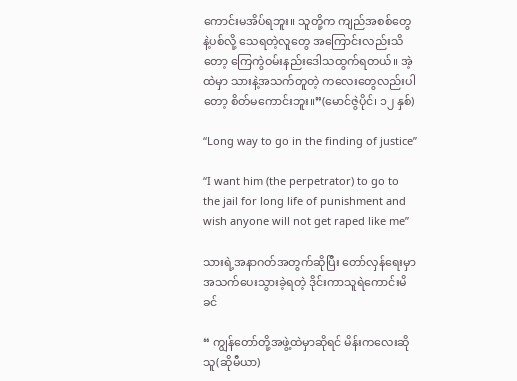ကောင်းမအိပ်ရဘူး။ သူတို့က ကျည်အစစ်တွေနဲ့ပစ်လို့ သေရတဲ့လူတွေ အကြောင်းလည်းသိတော့ ကြေကွဲဝမ်းနည်းဒေါသထွက်ရတယ်။ အဲ့ထဲမှာ သားနဲ့အသက်တူတဲ့ ကလေးတွေလည်းပါတော့ စိတ်မကောင်းဘူး။”(မောင်ဇွဲပိုင်၊ ၁၂ နှစ်)

“Long way to go in the finding of justice”

“I want him (the perpetrator) to go to the jail for long life of punishment and wish anyone will not get raped like me”

သားရဲ့အနာဂတ်အတွက်ဆိုပြီး တော်လှန်ရေးမှာအသက်ပေးသွားခဲ့ရတဲ့ ဒိုင်းကာသူရဲကောင်းမိခင်

“ ကျွန်တော်တို့အဖွဲ့ထဲမှာဆိုရင် မိန်းကလေးဆို သူ(ဆိုမီယာ)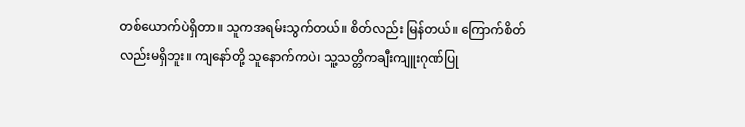တစ်ယောက်ပဲရှိတာ။ သူကအရမ်းသွက်တယ်။ စိတ်လည်း မြန်တယ်။ ကြောက်စိတ်လည်းမရှိဘူး။ ကျနော်တို့ သူနောက်ကပဲ၊ သူ့သတ္တိကချီးကျူးဂုဏ်ပြု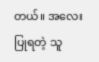တယ်။ အလေးပြုရတဲ့ သူ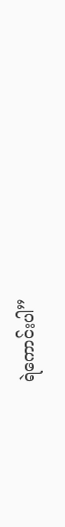ရဲကောင်းပါ”